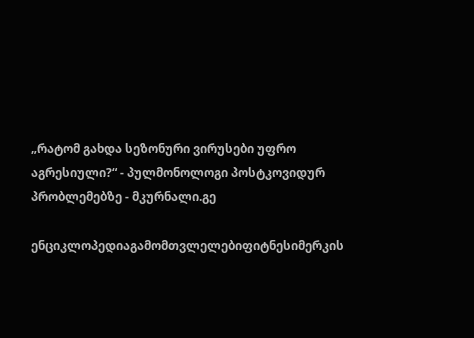„რატომ გახდა სეზონური ვირუსები უფრო აგრესიული?“ - პულმონოლოგი პოსტკოვიდურ პრობლემებზე - მკურნალი.გე

ენციკლოპედიაგამომთვლელებიფიტნესიმერკის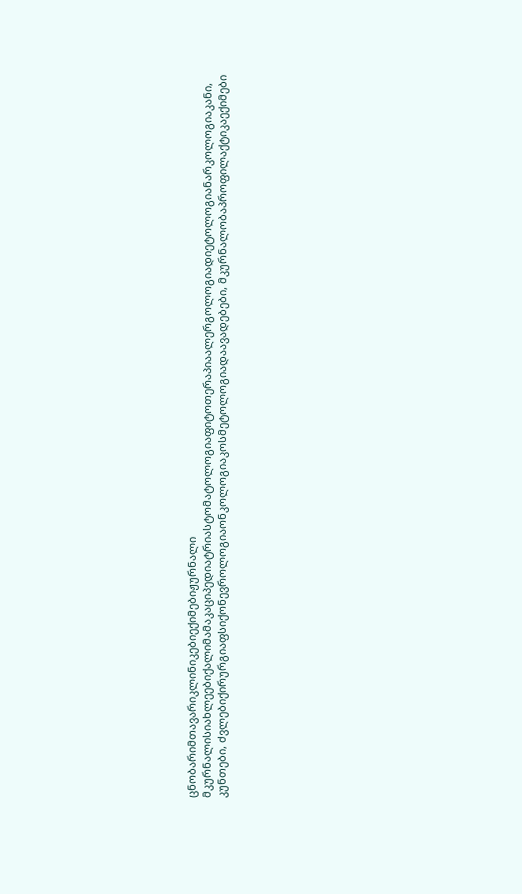ცნობარიმთავარიკლინიკებიექიმებიჟურნალი მკურნალისიახლეებიქალიმამაკაციპედიატრიასტომატოლოგიაფიტოთერაპიაალერგოლოგიადიეტოლოგიანარკოლოგიაკანი, კუნთები, ძვლებიქირურგიაფსიქონევროლოგიაონკოლოგიაკოსმეტოლოგიადაავადებები, მკურნალობაპროფილაქტიკაექიმები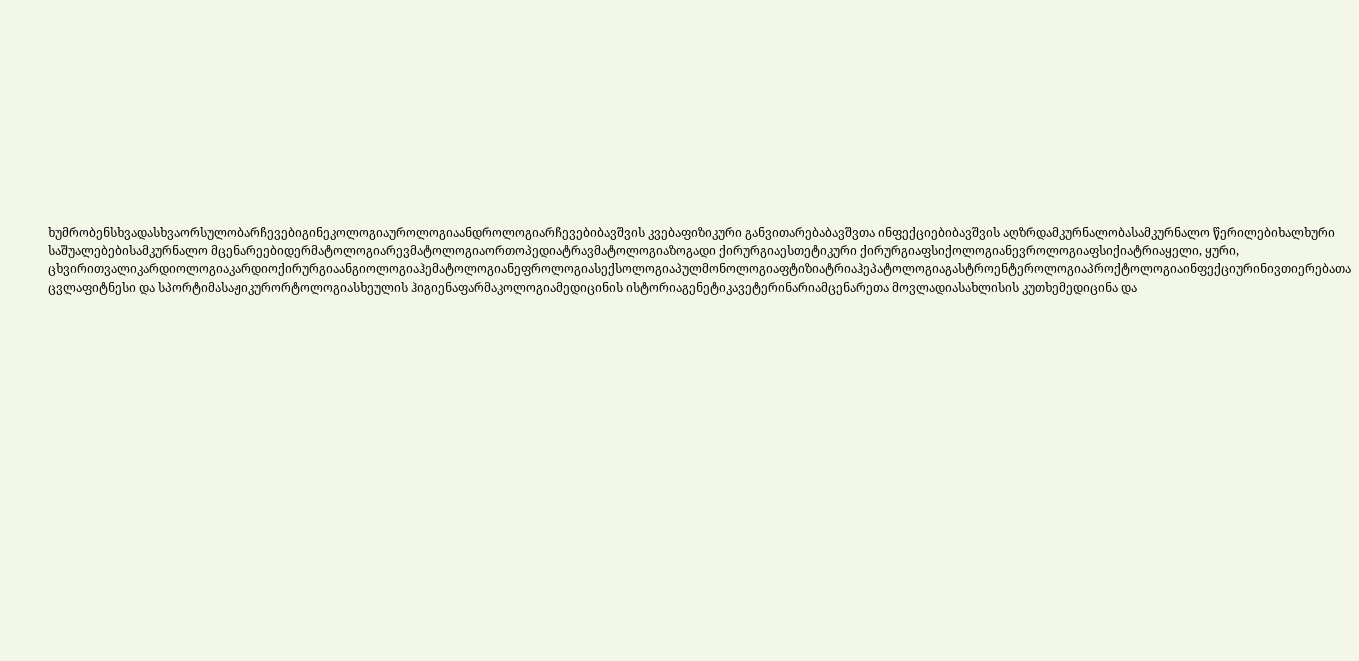ხუმრობენსხვადასხვაორსულობარჩევებიგინეკოლოგიაუროლოგიაანდროლოგიარჩევებიბავშვის კვებაფიზიკური განვითარებაბავშვთა ინფექციებიბავშვის აღზრდამკურნალობასამკურნალო წერილებიხალხური საშუალებებისამკურნალო მცენარეებიდერმატოლოგიარევმატოლოგიაორთოპედიატრავმატოლოგიაზოგადი ქირურგიაესთეტიკური ქირურგიაფსიქოლოგიანევროლოგიაფსიქიატრიაყელი, ყური, ცხვირითვალიკარდიოლოგიაკარდიოქირურგიაანგიოლოგიაჰემატოლოგიანეფროლოგიასექსოლოგიაპულმონოლოგიაფტიზიატრიაჰეპატოლოგიაგასტროენტეროლოგიაპროქტოლოგიაინფექციურინივთიერებათა ცვლაფიტნესი და სპორტიმასაჟიკურორტოლოგიასხეულის ჰიგიენაფარმაკოლოგიამედიცინის ისტორიაგენეტიკავეტერინარიამცენარეთა მოვლადიასახლისის კუთხემედიცინა და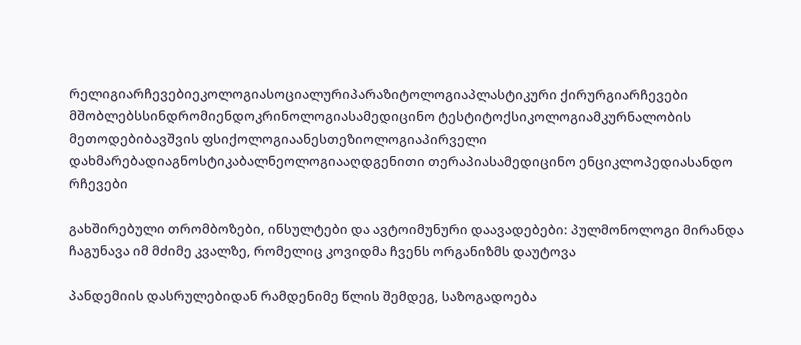რელიგიარჩევებიეკოლოგიასოციალურიპარაზიტოლოგიაპლასტიკური ქირურგიარჩევები მშობლებსსინდრომიენდოკრინოლოგიასამედიცინო ტესტიტოქსიკოლოგიამკურნალობის მეთოდებიბავშვის ფსიქოლოგიაანესთეზიოლოგიაპირველი დახმარებადიაგნოსტიკაბალნეოლოგიააღდგენითი თერაპიასამედიცინო ენციკლოპედიასანდო რჩევები

გახშირებული თრომბოზები, ინსულტები და ავტოიმუნური დაავადებები: პულმონოლოგი მირანდა ჩაგუნავა იმ მძიმე კვალზე, რომელიც კოვიდმა ჩვენს ორგანიზმს დაუტოვა

პანდემიის დასრულებიდან რამდენიმე წლის შემდეგ, საზოგადოება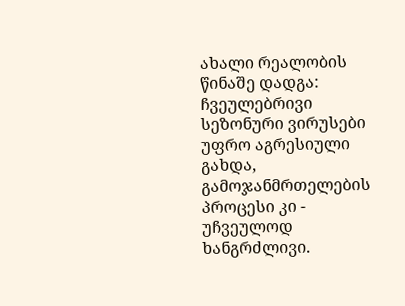ახალი რეალობის წინაშე დადგა: ჩვეულებრივი სეზონური ვირუსები უფრო აგრესიული გახდა, გამოჯანმრთელების პროცესი კი - უჩვეულოდ ხანგრძლივი.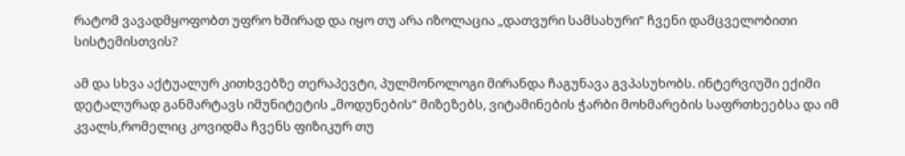რატომ ვავადმყოფობთ უფრო ხშირად და იყო თუ არა იზოლაცია „დათვური სამსახური“ ჩვენი დამცველობითი სისტემისთვის?

ამ და სხვა აქტუალურ კითხვებზე თერაპევტი, პულმონოლოგი მირანდა ჩაგუნავა გვპასუხობს. ინტერვიუში ექიმი დეტალურად განმარტავს იმუნიტეტის „მოდუნების“ მიზეზებს, ვიტამინების ჭარბი მოხმარების საფრთხეებსა და იმ კვალს,რომელიც კოვიდმა ჩვენს ფიზიკურ თუ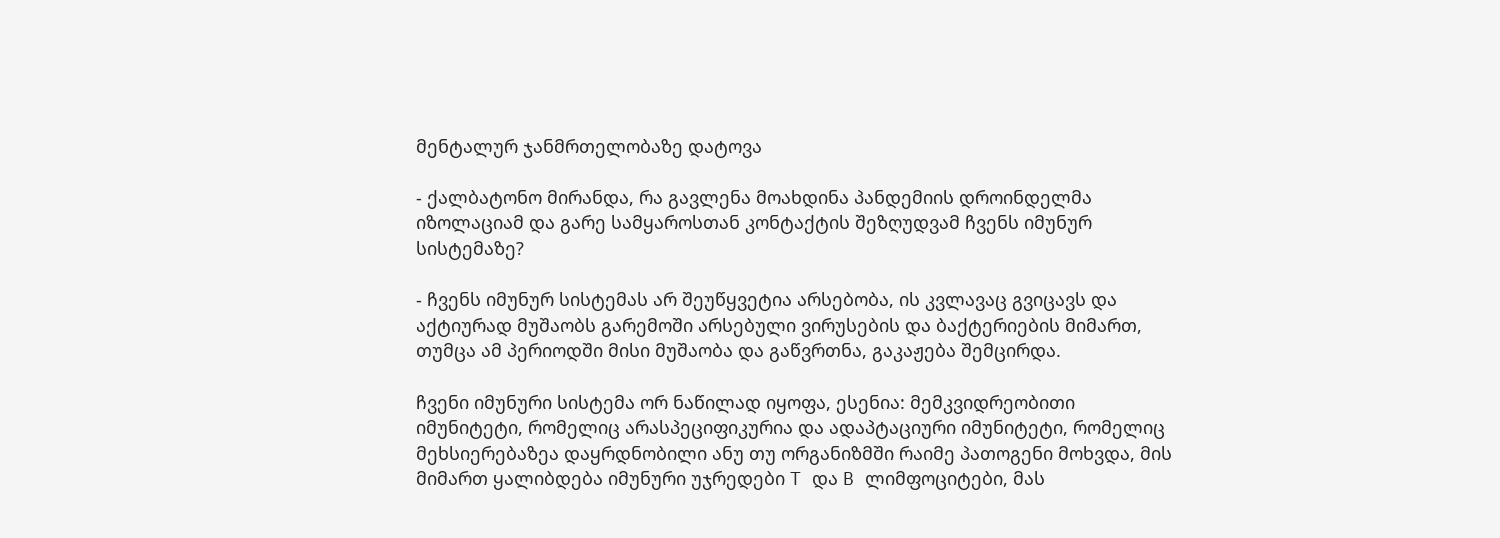მენტალურ ჯანმრთელობაზე დატოვა

- ქალბატონო მირანდა, რა გავლენა მოახდინა პანდემიის დროინდელმა იზოლაციამ და გარე სამყაროსთან კონტაქტის შეზღუდვამ ჩვენს იმუნურ სისტემაზე?

- ჩვენს იმუნურ სისტემას არ შეუწყვეტია არსებობა, ის კვლავაც გვიცავს და აქტიურად მუშაობს გარემოში არსებული ვირუსების და ბაქტერიების მიმართ, თუმცა ამ პერიოდში მისი მუშაობა და გაწვრთნა, გაკაჟება შემცირდა.

ჩვენი იმუნური სისტემა ორ ნაწილად იყოფა, ესენია: მემკვიდრეობითი იმუნიტეტი, რომელიც არასპეციფიკურია და ადაპტაციური იმუნიტეტი, რომელიც მეხსიერებაზეა დაყრდნობილი ანუ თუ ორგანიზმში რაიმე პათოგენი მოხვდა, მის მიმართ ყალიბდება იმუნური უჯრედები T და B ლიმფოციტები, მას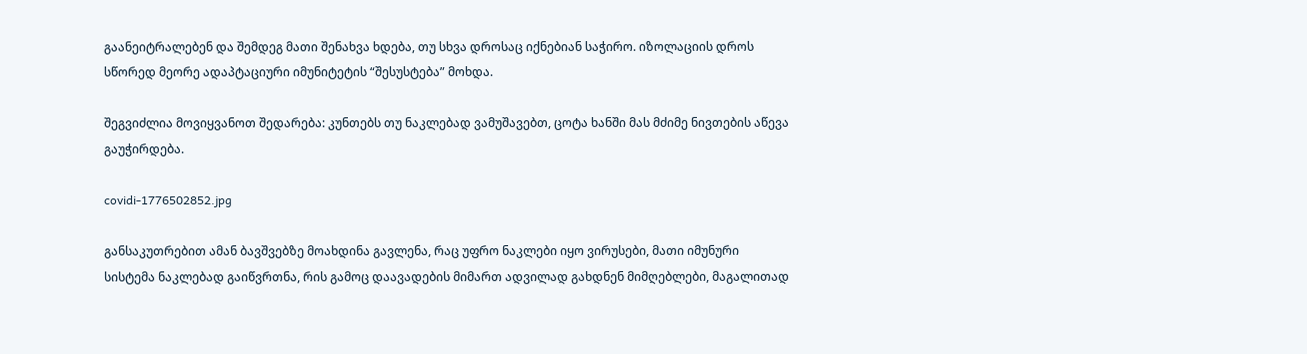გაანეიტრალებენ და შემდეგ მათი შენახვა ხდება, თუ სხვა დროსაც იქნებიან საჭირო. იზოლაციის დროს სწორედ მეორე ადაპტაციური იმუნიტეტის “შესუსტება” მოხდა.

შეგვიძლია მოვიყვანოთ შედარება: კუნთებს თუ ნაკლებად ვამუშავებთ, ცოტა ხანში მას მძიმე ნივთების აწევა გაუჭირდება.

covidi-1776502852.jpg

განსაკუთრებით ამან ბავშვებზე მოახდინა გავლენა, რაც უფრო ნაკლები იყო ვირუსები, მათი იმუნური სისტემა ნაკლებად გაიწვრთნა, რის გამოც დაავადების მიმართ ადვილად გახდნენ მიმღებლები, მაგალითად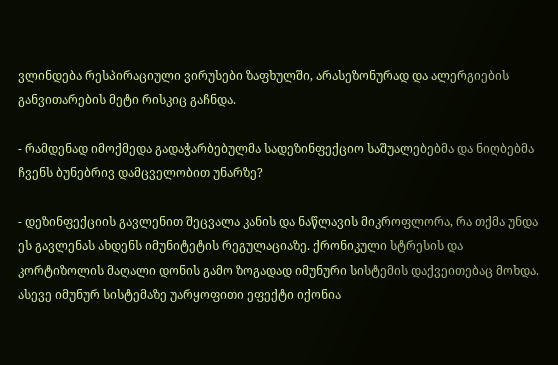ვლინდება რესპირაციული ვირუსები ზაფხულში, არასეზონურად და ალერგიების განვითარების მეტი რისკიც გაჩნდა.

- რამდენად იმოქმედა გადაჭარბებულმა სადეზინფექციო საშუალებებმა და ნიღბებმა ჩვენს ბუნებრივ დამცველობით უნარზე?

- დეზინფექციის გავლენით შეცვალა კანის და ნაწლავის მიკროფლორა, რა თქმა უნდა ეს გავლენას ახდენს იმუნიტეტის რეგულაციაზე. ქრონიკული სტრესის და კორტიზოლის მაღალი დონის გამო ზოგადად იმუნური სისტემის დაქვეითებაც მოხდა. ასევე იმუნურ სისტემაზე უარყოფითი ეფექტი იქონია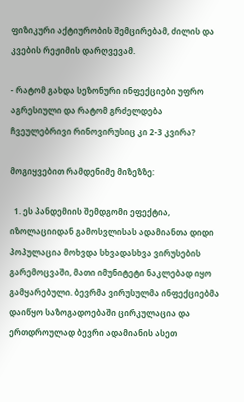ფიზიკური აქტიურობის შემცირებამ, ძილის და კვების რეჟიმის დარღვევამ.

- რატომ გახდა სეზონური ინფექციები უფრო აგრესიული და რატომ გრძელდება ჩვეულებრივი რინოვირუსიც კი 2-3 კვირა?

მოგიყვებით რამდენიმე მიზეზზე:

  1. ეს პანდემიის შემდგომი ეფექტია, იზოლაციიდან გამოსვლისას ადამიანთა დიდი პოპულაცია მოხვდა სხვადასხვა ვირუსების გარემოცვაში, მათი იმუნიტეტი ნაკლებად იყო გამყარებული. ბევრმა ვირუსულმა ინფექციებმა დაიწყო საზოგადოებაში ცირკულაცია და ერთდროულად ბევრი ადამიანის ასეთ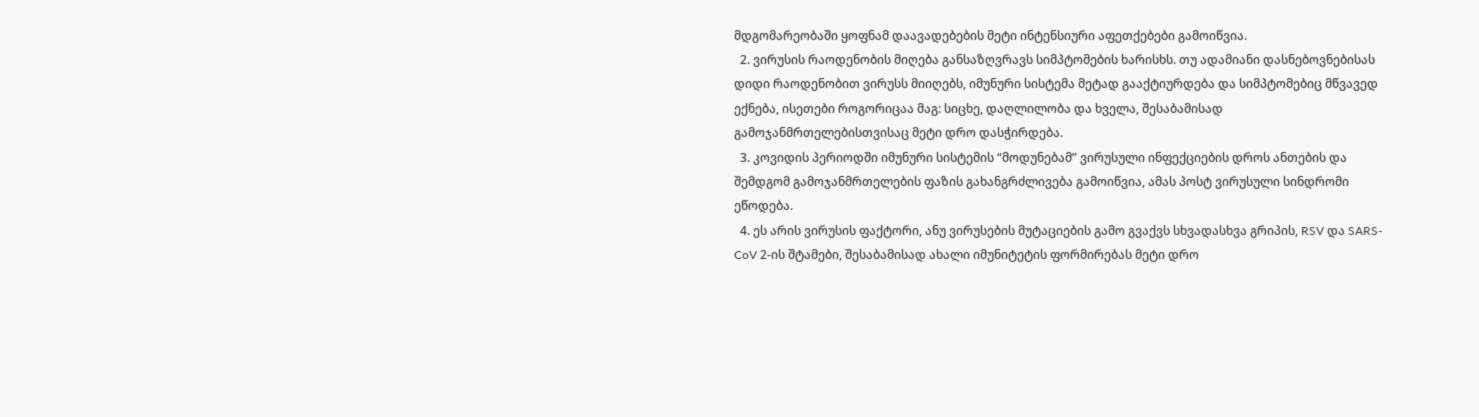მდგომარეობაში ყოფნამ დაავადებების მეტი ინტენსიური აფეთქებები გამოიწვია.
  2. ვირუსის რაოდენობის მიღება განსაზღვრავს სიმპტომების ხარისხს. თუ ადამიანი დასნებოვნებისას დიდი რაოდენობით ვირუსს მიიღებს, იმუნური სისტემა მეტად გააქტიურდება და სიმპტომებიც მწვავედ ექნება, ისეთები როგორიცაა მაგ: სიცხე, დაღლილობა და ხველა, შესაბამისად გამოჯანმრთელებისთვისაც მეტი დრო დასჭირდება.
  3. კოვიდის პერიოდში იმუნური სისტემის “მოდუნებამ” ვირუსული ინფექციების დროს ანთების და შემდგომ გამოჯანმრთელების ფაზის გახანგრძლივება გამოიწვია, ამას პოსტ ვირუსული სინდრომი ეწოდება.
  4. ეს არის ვირუსის ფაქტორი, ანუ ვირუსების მუტაციების გამო გვაქვს სხვადასხვა გრიპის, RSV და SARS-CoV 2-ის შტამები, შესაბამისად ახალი იმუნიტეტის ფორმირებას მეტი დრო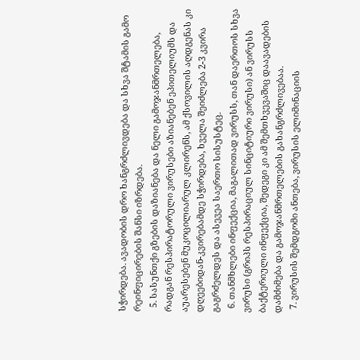სჭირდება. ავადობის დრო ხანგრძლივდება და სხვა შტამის გამო რეინფიცირების შანსი იზრდება.
  5. სასუნთქი გზების დაზიანება და ნელი გამოჯანმრთელება, რადგან რესპირატორული ვირუსები აზიანებენ ეპითელიუმს და აუარესებენ მუკოცილიარულ კლირენს, ამ ქსოვილის აღდგენას კი დღეებიდან-კვირებამდე სჭირდება, ხველა შეიძლება 2-3 კვირა გაგრძელდეს და ასევეა საერთო სისუსტეც.
  6. თანმხლები ინფექცია, მაგალითად ვირუსს, თან დაერთოს სხვა ვირუსი (გრიპს რესპირაციულ სინციტიური ვირუსი) ან ვირუსს ბაქტერიული ინფექცია, შედეგი კი ამ შემთხვევაშიც დაავადების დამძიმება და გამოჯანმრთელების გახანგრძლივებაა.
  7. ვირუსის შემდგომი ანთება, ვირუსის ელიმინაციის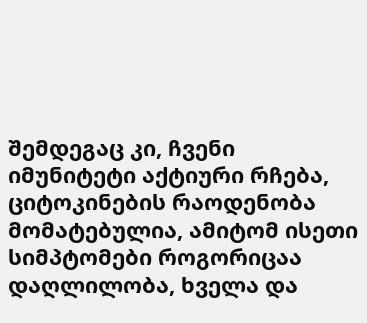შემდეგაც კი, ჩვენი იმუნიტეტი აქტიური რჩება, ციტოკინების რაოდენობა მომატებულია, ამიტომ ისეთი სიმპტომები როგორიცაა დაღლილობა, ხველა და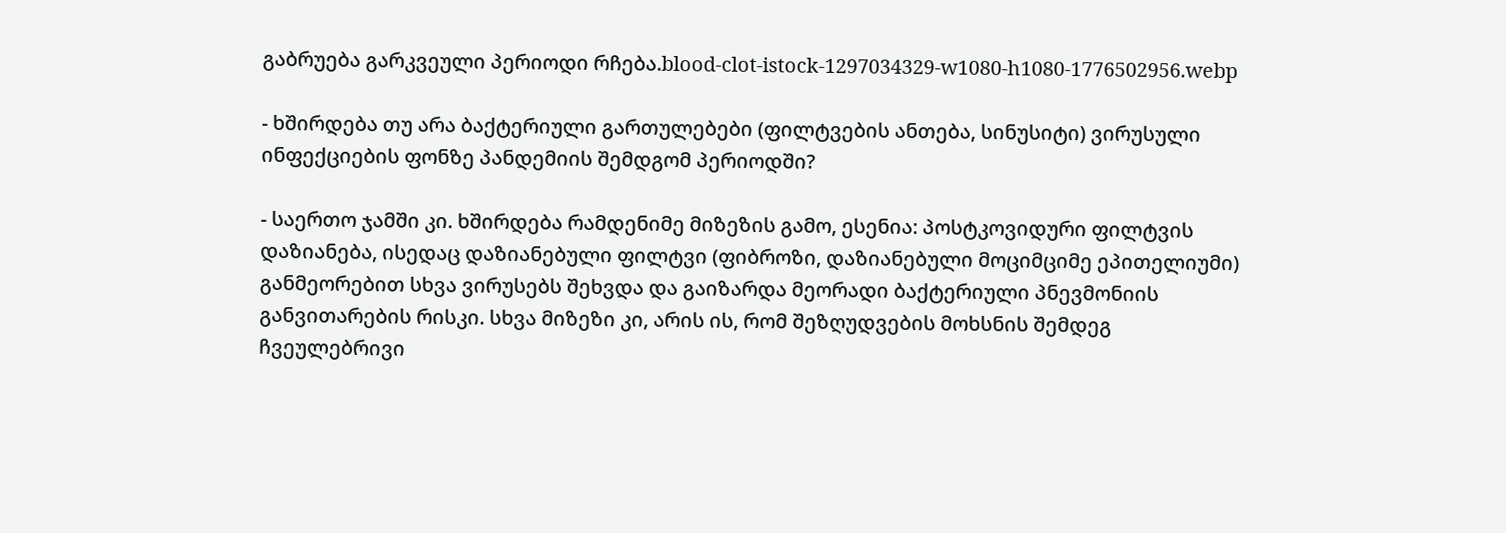გაბრუება გარკვეული პერიოდი რჩება.blood-clot-istock-1297034329-w1080-h1080-1776502956.webp

- ხშირდება თუ არა ბაქტერიული გართულებები (ფილტვების ანთება, სინუსიტი) ვირუსული ინფექციების ფონზე პანდემიის შემდგომ პერიოდში?

- საერთო ჯამში კი. ხშირდება რამდენიმე მიზეზის გამო, ესენია: პოსტკოვიდური ფილტვის დაზიანება, ისედაც დაზიანებული ფილტვი (ფიბროზი, დაზიანებული მოციმციმე ეპითელიუმი) განმეორებით სხვა ვირუსებს შეხვდა და გაიზარდა მეორადი ბაქტერიული პნევმონიის განვითარების რისკი. სხვა მიზეზი კი, არის ის, რომ შეზღუდვების მოხსნის შემდეგ ჩვეულებრივი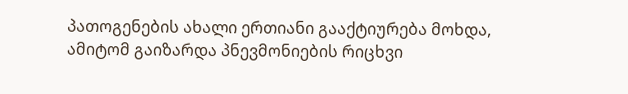პათოგენების ახალი ერთიანი გააქტიურება მოხდა, ამიტომ გაიზარდა პნევმონიების რიცხვი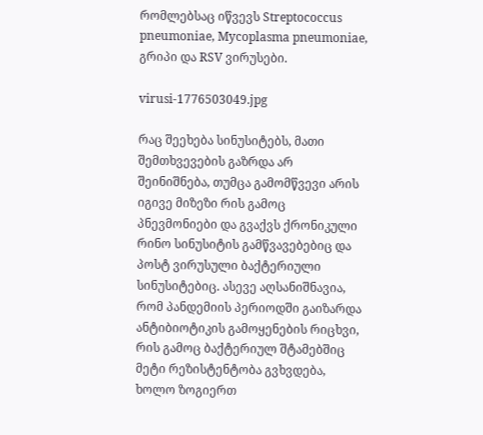რომლებსაც იწვევს Streptococcus pneumoniae, Mycoplasma pneumoniae, გრიპი და RSV ვირუსები.

virusi-1776503049.jpg

რაც შეეხება სინუსიტებს, მათი შემთხვევების გაზრდა არ შეინიშნება, თუმცა გამომწვევი არის იგივე მიზეზი რის გამოც პნევმონიები და გვაქვს ქრონიკული რინო სინუსიტის გამწვავებებიც და პოსტ ვირუსული ბაქტერიული სინუსიტებიც. ასევე აღსანიშნავია, რომ პანდემიის პერიოდში გაიზარდა ანტიბიოტიკის გამოყენების რიცხვი, რის გამოც ბაქტერიულ შტამებშიც მეტი რეზისტენტობა გვხვდება, ხოლო ზოგიერთ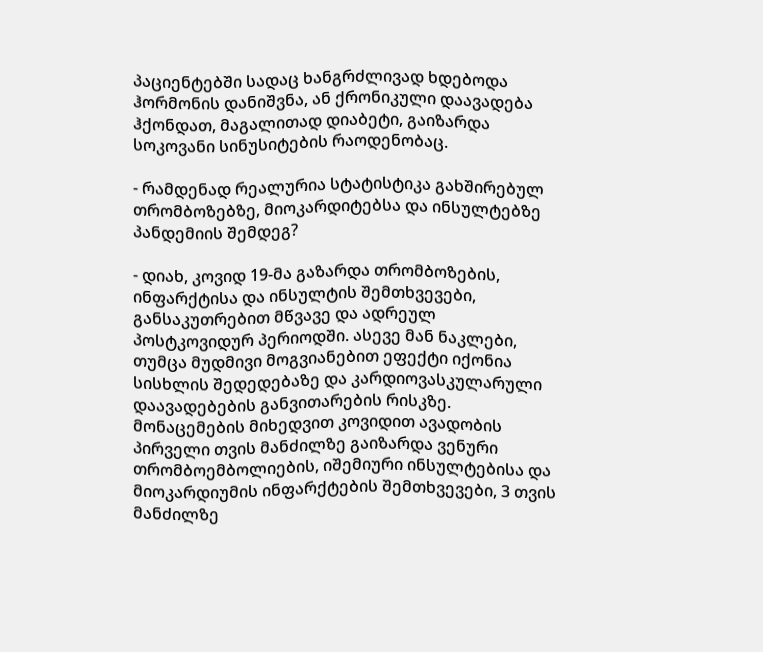პაციენტებში სადაც ხანგრძლივად ხდებოდა ჰორმონის დანიშვნა, ან ქრონიკული დაავადება ჰქონდათ, მაგალითად დიაბეტი, გაიზარდა სოკოვანი სინუსიტების რაოდენობაც.

- რამდენად რეალურია სტატისტიკა გახშირებულ თრომბოზებზე, მიოკარდიტებსა და ინსულტებზე პანდემიის შემდეგ?

- დიახ, კოვიდ 19-მა გაზარდა თრომბოზების, ინფარქტისა და ინსულტის შემთხვევები, განსაკუთრებით მწვავე და ადრეულ პოსტკოვიდურ პერიოდში. ასევე მან ნაკლები, თუმცა მუდმივი მოგვიანებით ეფექტი იქონია სისხლის შედედებაზე და კარდიოვასკულარული დაავადებების განვითარების რისკზე. მონაცემების მიხედვით კოვიდით ავადობის პირველი თვის მანძილზე გაიზარდა ვენური თრომბოემბოლიების, იშემიური ინსულტებისა და მიოკარდიუმის ინფარქტების შემთხვევები, 3 თვის მანძილზე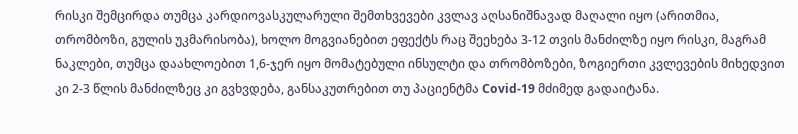რისკი შემცირდა თუმცა კარდიოვასკულარული შემთხვევები კვლავ აღსანიშნავად მაღალი იყო (არითმია, თრომბოზი, გულის უკმარისობა), ხოლო მოგვიანებით ეფექტს რაც შეეხება 3-12 თვის მანძილზე იყო რისკი, მაგრამ ნაკლები, თუმცა დაახლოებით 1,6-ჯერ იყო მომატებული ინსულტი და თრომბოზები, ზოგიერთი კვლევების მიხედვით კი 2-3 წლის მანძილზეც კი გვხვდება, განსაკუთრებით თუ პაციენტმა Covid-19 მძიმედ გადაიტანა.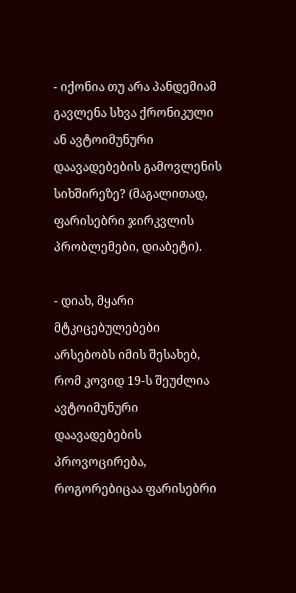- იქონია თუ არა პანდემიამ გავლენა სხვა ქრონიკული ან ავტოიმუნური დაავადებების გამოვლენის სიხშირეზე? (მაგალითად, ფარისებრი ჯირკვლის პრობლემები, დიაბეტი).

- დიახ, მყარი მტკიცებულებები არსებობს იმის შესახებ, რომ კოვიდ 19-ს შეუძლია ავტოიმუნური დაავადებების პროვოცირება, როგორებიცაა ფარისებრი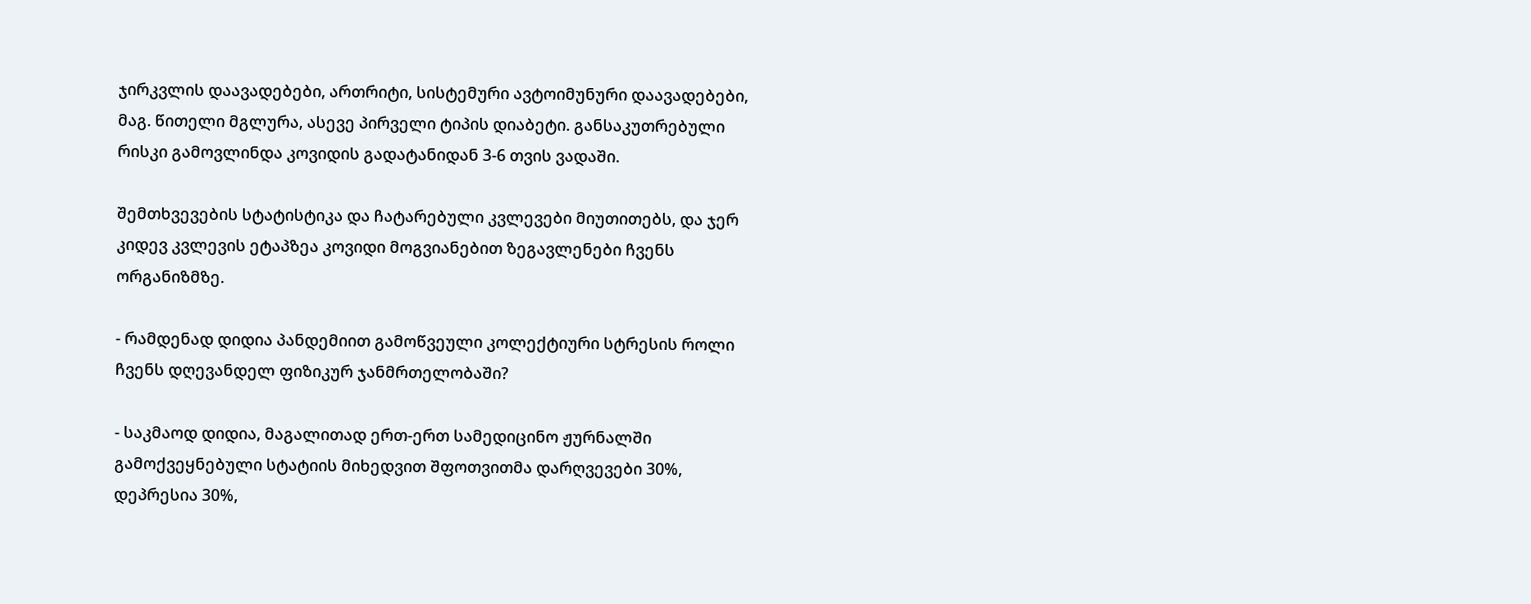ჯირკვლის დაავადებები, ართრიტი, სისტემური ავტოიმუნური დაავადებები, მაგ. წითელი მგლურა, ასევე პირველი ტიპის დიაბეტი. განსაკუთრებული რისკი გამოვლინდა კოვიდის გადატანიდან 3-6 თვის ვადაში.

შემთხვევების სტატისტიკა და ჩატარებული კვლევები მიუთითებს, და ჯერ კიდევ კვლევის ეტაპზეა კოვიდი მოგვიანებით ზეგავლენები ჩვენს ორგანიზმზე.

- რამდენად დიდია პანდემიით გამოწვეული კოლექტიური სტრესის როლი ჩვენს დღევანდელ ფიზიკურ ჯანმრთელობაში?

- საკმაოდ დიდია, მაგალითად ერთ-ერთ სამედიცინო ჟურნალში გამოქვეყნებული სტატიის მიხედვით შფოთვითმა დარღვევები 30%, დეპრესია 30%,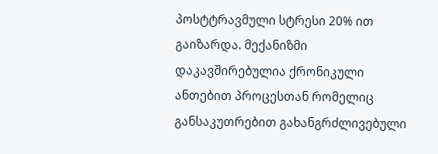პოსტტრავმული სტრესი 20% ით გაიზარდა. მექანიზმი დაკავშირებულია ქრონიკული ანთებით პროცესთან რომელიც განსაკუთრებით გახანგრძლივებული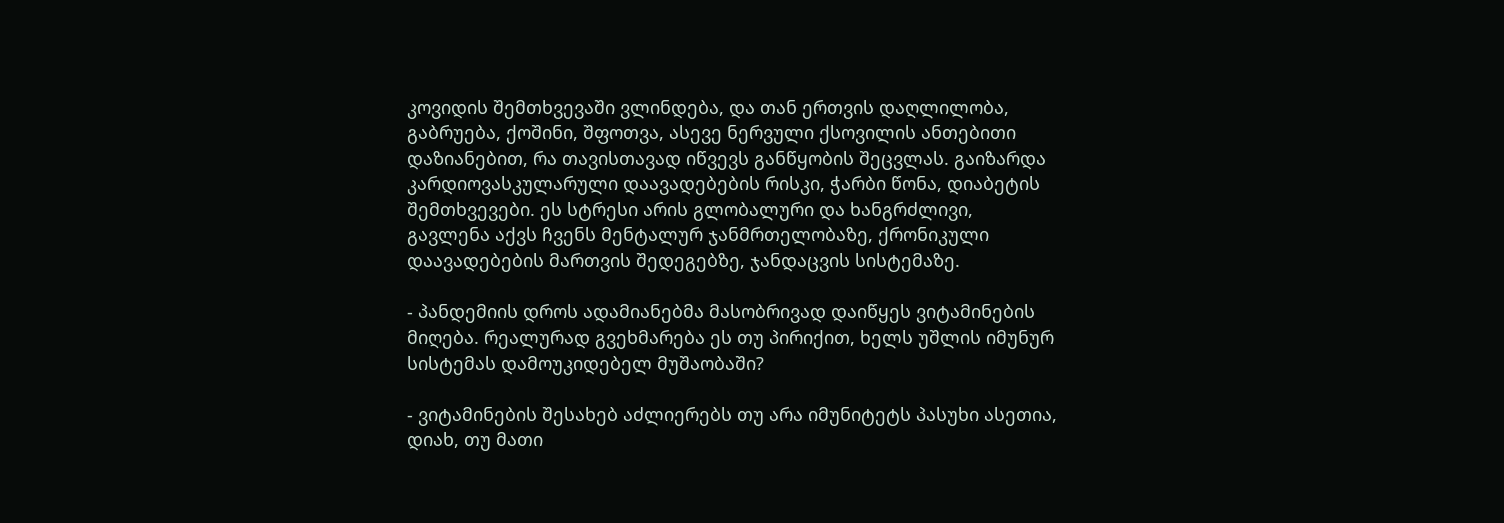კოვიდის შემთხვევაში ვლინდება, და თან ერთვის დაღლილობა, გაბრუება, ქოშინი, შფოთვა, ასევე ნერვული ქსოვილის ანთებითი დაზიანებით, რა თავისთავად იწვევს განწყობის შეცვლას. გაიზარდა კარდიოვასკულარული დაავადებების რისკი, ჭარბი წონა, დიაბეტის შემთხვევები. ეს სტრესი არის გლობალური და ხანგრძლივი, გავლენა აქვს ჩვენს მენტალურ ჯანმრთელობაზე, ქრონიკული დაავადებების მართვის შედეგებზე, ჯანდაცვის სისტემაზე.

- პანდემიის დროს ადამიანებმა მასობრივად დაიწყეს ვიტამინების მიღება. რეალურად გვეხმარება ეს თუ პირიქით, ხელს უშლის იმუნურ სისტემას დამოუკიდებელ მუშაობაში?

- ვიტამინების შესახებ აძლიერებს თუ არა იმუნიტეტს პასუხი ასეთია, დიახ, თუ მათი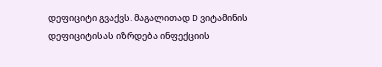დეფიციტი გვაქვს. მაგალითად D ვიტამინის დეფიციტისას იზრდება ინფექციის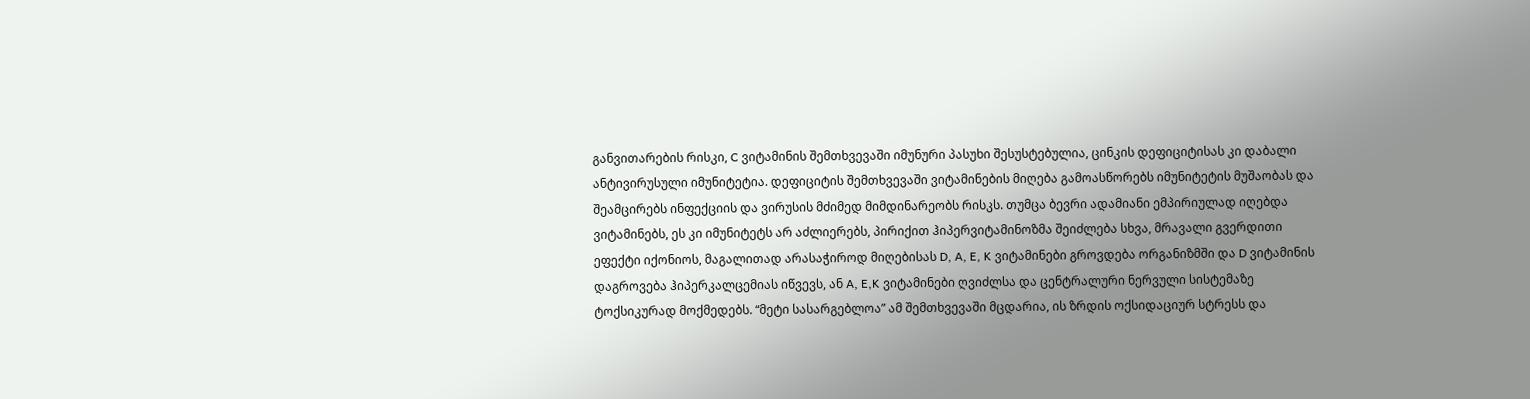განვითარების რისკი, C ვიტამინის შემთხვევაში იმუნური პასუხი შესუსტებულია, ცინკის დეფიციტისას კი დაბალი ანტივირუსული იმუნიტეტია. დეფიციტის შემთხვევაში ვიტამინების მიღება გამოასწორებს იმუნიტეტის მუშაობას და შეამცირებს ინფექციის და ვირუსის მძიმედ მიმდინარეობს რისკს. თუმცა ბევრი ადამიანი ემპირიულად იღებდა ვიტამინებს, ეს კი იმუნიტეტს არ აძლიერებს, პირიქით ჰიპერვიტამინოზმა შეიძლება სხვა, მრავალი გვერდითი ეფექტი იქონიოს, მაგალითად არასაჭიროდ მიღებისას D, A, E, K ვიტამინები გროვდება ორგანიზმში და D ვიტამინის დაგროვება ჰიპერკალცემიას იწვევს, ან A, E,K ვიტამინები ღვიძლსა და ცენტრალური ნერვული სისტემაზე ტოქსიკურად მოქმედებს. “მეტი სასარგებლოა” ამ შემთხვევაში მცდარია, ის ზრდის ოქსიდაციურ სტრესს და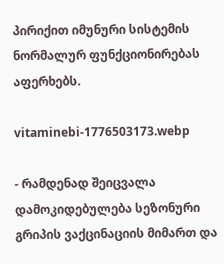პირიქით იმუნური სისტემის ნორმალურ ფუნქციონირებას აფერხებს.

vitaminebi-1776503173.webp

- რამდენად შეიცვალა დამოკიდებულება სეზონური გრიპის ვაქცინაციის მიმართ და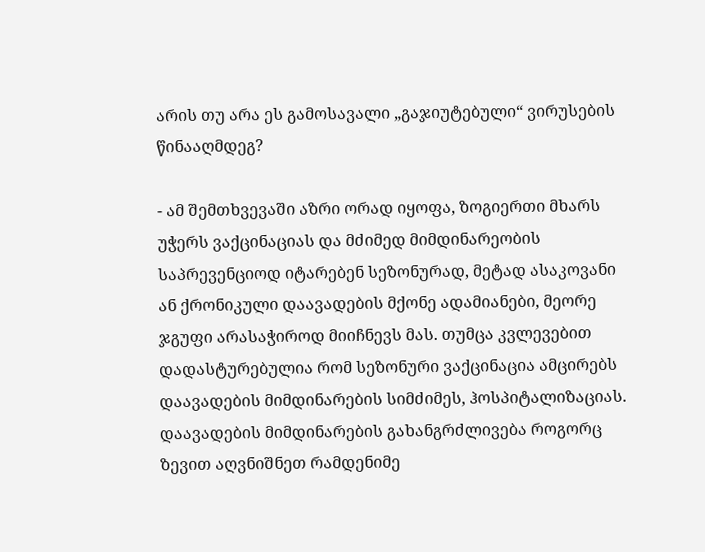არის თუ არა ეს გამოსავალი „გაჯიუტებული“ ვირუსების წინააღმდეგ?

- ამ შემთხვევაში აზრი ორად იყოფა, ზოგიერთი მხარს უჭერს ვაქცინაციას და მძიმედ მიმდინარეობის საპრევენციოდ იტარებენ სეზონურად, მეტად ასაკოვანი ან ქრონიკული დაავადების მქონე ადამიანები, მეორე ჯგუფი არასაჭიროდ მიიჩნევს მას. თუმცა კვლევებით დადასტურებულია რომ სეზონური ვაქცინაცია ამცირებს დაავადების მიმდინარების სიმძიმეს, ჰოსპიტალიზაციას. დაავადების მიმდინარების გახანგრძლივება როგორც ზევით აღვნიშნეთ რამდენიმე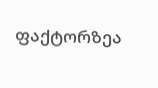ფაქტორზეა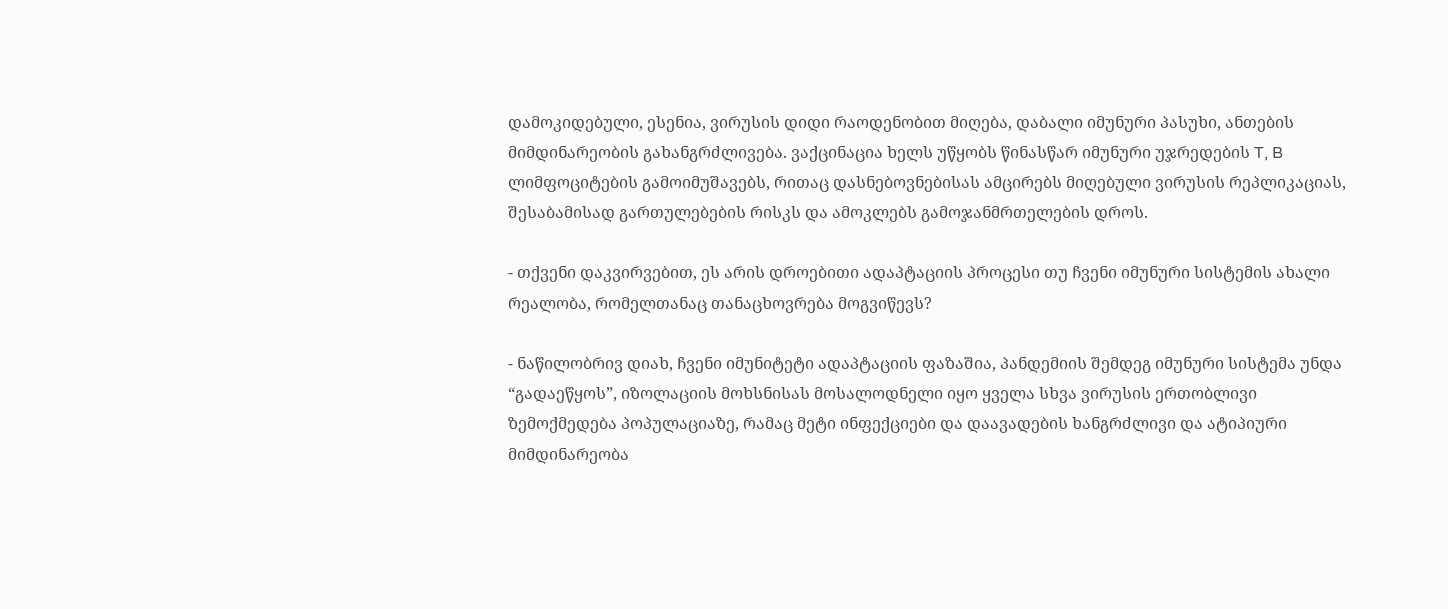დამოკიდებული, ესენია, ვირუსის დიდი რაოდენობით მიღება, დაბალი იმუნური პასუხი, ანთების მიმდინარეობის გახანგრძლივება. ვაქცინაცია ხელს უწყობს წინასწარ იმუნური უჯრედების T, B ლიმფოციტების გამოიმუშავებს, რითაც დასნებოვნებისას ამცირებს მიღებული ვირუსის რეპლიკაციას, შესაბამისად გართულებების რისკს და ამოკლებს გამოჯანმრთელების დროს.

- თქვენი დაკვირვებით, ეს არის დროებითი ადაპტაციის პროცესი თუ ჩვენი იმუნური სისტემის ახალი რეალობა, რომელთანაც თანაცხოვრება მოგვიწევს?

- ნაწილობრივ დიახ, ჩვენი იმუნიტეტი ადაპტაციის ფაზაშია, პანდემიის შემდეგ იმუნური სისტემა უნდა “გადაეწყოს”, იზოლაციის მოხსნისას მოსალოდნელი იყო ყველა სხვა ვირუსის ერთობლივი ზემოქმედება პოპულაციაზე, რამაც მეტი ინფექციები და დაავადების ხანგრძლივი და ატიპიური მიმდინარეობა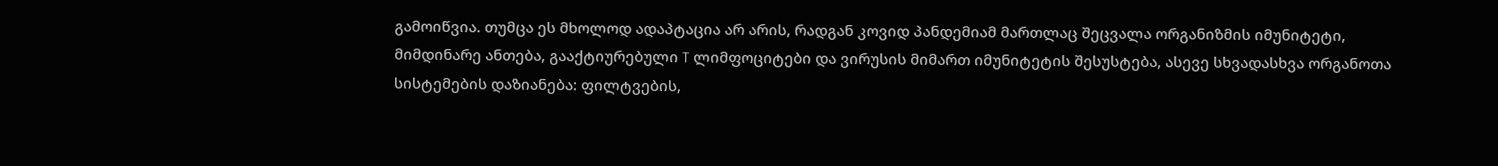გამოიწვია. თუმცა ეს მხოლოდ ადაპტაცია არ არის, რადგან კოვიდ პანდემიამ მართლაც შეცვალა ორგანიზმის იმუნიტეტი, მიმდინარე ანთება, გააქტიურებული T ლიმფოციტები და ვირუსის მიმართ იმუნიტეტის შესუსტება, ასევე სხვადასხვა ორგანოთა სისტემების დაზიანება: ფილტვების,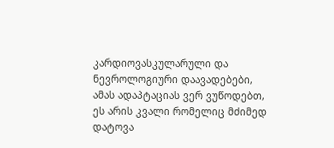კარდიოვასკულარული და ნევროლოგიური დაავადებები, ამას ადაპტაციას ვერ ვუწოდებთ, ეს არის კვალი რომელიც მძიმედ დატოვა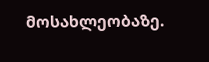მოსახლეობაზე.